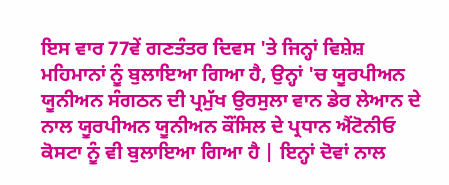ਇਸ ਵਾਰ 77ਵੇਂ ਗਣਤੰਤਰ ਦਿਵਸ 'ਤੇ ਜਿਨ੍ਹਾਂ ਵਿਸ਼ੇਸ਼ ਮਹਿਮਾਨਾਂ ਨੂੰ ਬੁਲਾਇਆ ਗਿਆ ਹੈ, ਉਨ੍ਹਾਂ 'ਚ ਯੂਰਪੀਅਨ ਯੂਨੀਅਨ ਸੰਗਠਨ ਦੀ ਪ੍ਰਮੁੱਖ ਉਰਸੁਲਾ ਵਾਨ ਡੇਰ ਲੇਆਨ ਦੇ ਨਾਲ ਯੂਰਪੀਅਨ ਯੂਨੀਅਨ ਕੌਂਸਿਲ ਦੇ ਪ੍ਰਧਾਨ ਐਂਟੋਨੀਓ ਕੋਸਟਾ ਨੂੰ ਵੀ ਬੁਲਾਇਆ ਗਿਆ ਹੈ | ਇਨ੍ਹਾਂ ਦੋਵਾਂ ਨਾਲ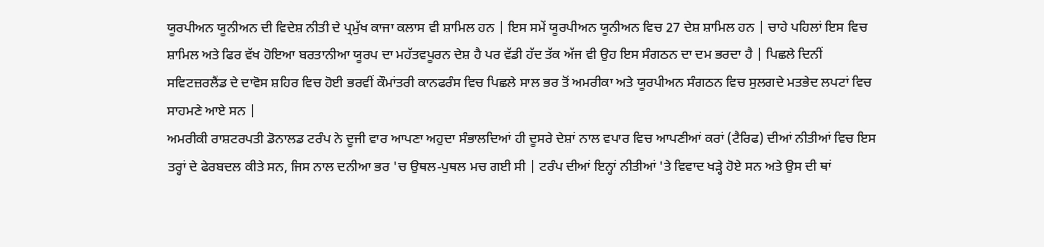ਯੂਰਪੀਅਨ ਯੂਨੀਅਨ ਦੀ ਵਿਦੇਸ਼ ਨੀਤੀ ਦੇ ਪ੍ਰਮੁੱਖ ਕਾਜਾ ਕਲਾਸ ਵੀ ਸ਼ਾਮਿਲ ਹਨ | ਇਸ ਸਮੇਂ ਯੂਰਪੀਅਨ ਯੂਨੀਅਨ ਵਿਚ 27 ਦੇਸ਼ ਸ਼ਾਮਿਲ ਹਨ | ਚਾਹੇ ਪਹਿਲਾਂ ਇਸ ਵਿਚ ਸ਼ਾਮਿਲ ਅਤੇ ਫਿਰ ਵੱਖ ਹੋਇਆ ਬਰਤਾਨੀਆ ਯੂਰਪ ਦਾ ਮਹੱਤਵਪੂਰਨ ਦੇਸ਼ ਹੈ ਪਰ ਵੱਡੀ ਹੱਦ ਤੱਕ ਅੱਜ ਵੀ ਉਹ ਇਸ ਸੰਗਠਨ ਦਾ ਦਮ ਭਰਦਾ ਹੈ | ਪਿਛਲੇ ਦਿਨੀਂ ਸਵਿਟਜ਼ਰਲੈਂਡ ਦੇ ਦਾਵੋਸ ਸ਼ਹਿਰ ਵਿਚ ਹੋਈ ਭਰਵੀਂ ਕੌਮਾਂਤਰੀ ਕਾਨਫਰੰਸ ਵਿਚ ਪਿਛਲੇ ਸਾਲ ਭਰ ਤੋਂ ਅਮਰੀਕਾ ਅਤੇ ਯੂਰਪੀਅਨ ਸੰਗਠਨ ਵਿਚ ਸੁਲਗਦੇ ਮਤਭੇਦ ਲਪਟਾਂ ਵਿਚ ਸਾਹਮਣੇ ਆਏ ਸਨ |
ਅਮਰੀਕੀ ਰਾਸ਼ਟਰਪਤੀ ਡੋਨਾਲਡ ਟਰੰਪ ਨੇ ਦੂਜੀ ਵਾਰ ਆਪਣਾ ਅਹੁਦਾ ਸੰਭਾਲਦਿਆਂ ਹੀ ਦੂਸਰੇ ਦੇਸ਼ਾਂ ਨਾਲ ਵਪਾਰ ਵਿਚ ਆਪਣੀਆਂ ਕਰਾਂ (ਟੈਰਿਫ) ਦੀਆਂ ਨੀਤੀਆਂ ਵਿਚ ਇਸ ਤਰ੍ਹਾਂ ਦੇ ਫੇਰਬਦਲ ਕੀਤੇ ਸਨ, ਜਿਸ ਨਾਲ ਦਨੀਆ ਭਰ 'ਚ ਉਥਲ-ਪੁਥਲ ਮਚ ਗਈ ਸੀ | ਟਰੰਪ ਦੀਆਂ ਇਨ੍ਹਾਂ ਨੀਤੀਆਂ 'ਤੇ ਵਿਵਾਦ ਖੜ੍ਹੇ ਹੋਏ ਸਨ ਅਤੇ ਉਸ ਦੀ ਥਾਂ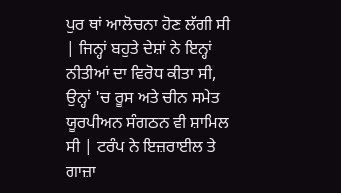ਪੁਰ ਥਾਂ ਆਲੋਚਨਾ ਹੋਣ ਲੱਗੀ ਸੀ | ਜਿਨ੍ਹਾਂ ਬਹੁਤੇ ਦੇਸ਼ਾਂ ਨੇ ਇਨ੍ਹਾਂ ਨੀਤੀਆਂ ਦਾ ਵਿਰੋਧ ਕੀਤਾ ਸੀ, ਉਨ੍ਹਾਂ 'ਚ ਰੂਸ ਅਤੇ ਚੀਨ ਸਮੇਤ ਯੂਰਪੀਅਨ ਸੰਗਠਨ ਵੀ ਸ਼ਾਮਿਲ ਸੀ | ਟਰੰਪ ਨੇ ਇਜ਼ਰਾਈਲ ਤੇ ਗਾਜ਼ਾ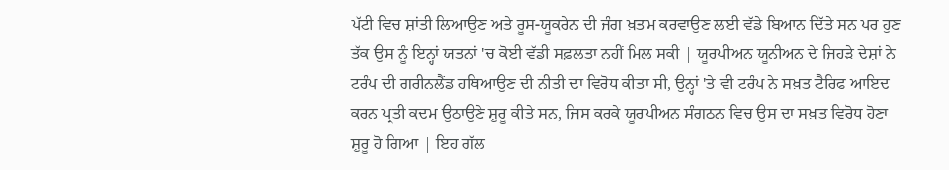ਪੱਟੀ ਵਿਚ ਸ਼ਾਂਤੀ ਲਿਆਉਣ ਅਤੇ ਰੂਸ-ਯੂਕਰੇਨ ਦੀ ਜੰਗ ਖ਼ਤਮ ਕਰਵਾਉਣ ਲਈ ਵੱਡੇ ਬਿਆਨ ਦਿੱਤੇ ਸਨ ਪਰ ਹੁਣ ਤੱਕ ਉਸ ਨੂੰ ਇਨ੍ਹਾਂ ਯਤਨਾਂ 'ਚ ਕੋਈ ਵੱਡੀ ਸਫ਼ਲਤਾ ਨਹੀਂ ਮਿਲ ਸਕੀ | ਯੂਰਪੀਅਨ ਯੂਨੀਅਨ ਦੇ ਜਿਹੜੇ ਦੇਸ਼ਾਂ ਨੇ ਟਰੰਪ ਦੀ ਗਰੀਨਲੈਂਡ ਹਥਿਆਉਣ ਦੀ ਨੀਤੀ ਦਾ ਵਿਰੋਧ ਕੀਤਾ ਸੀ, ਉਨ੍ਹਾਂ 'ਤੇ ਵੀ ਟਰੰਪ ਨੇ ਸਖ਼ਤ ਟੈਰਿਫ ਆਇਦ ਕਰਨ ਪ੍ਰਤੀ ਕਦਮ ਉਠਾਉਣੇ ਸ਼ੁਰੂ ਕੀਤੇ ਸਨ, ਜਿਸ ਕਰਕੇ ਯੂਰਪੀਅਨ ਸੰਗਠਨ ਵਿਚ ਉਸ ਦਾ ਸਖ਼ਤ ਵਿਰੋਧ ਹੋਣਾ ਸ਼ੁਰੂ ਹੋ ਗਿਆ | ਇਹ ਗੱਲ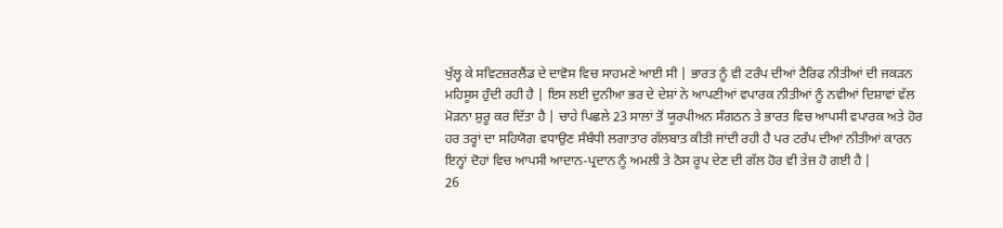ਖੁੱਲ੍ਹ ਕੇ ਸਵਿਟਜ਼ਰਲੈਂਡ ਦੇ ਦਾਵੋਸ ਵਿਚ ਸਾਹਮਣੇ ਆਈ ਸੀ | ਭਾਰਤ ਨੂੰ ਵੀ ਟਰੰਪ ਦੀਆਂ ਟੈਰਿਫ ਨੀਤੀਆਂ ਦੀ ਜਕੜਨ ਮਹਿਸੂਸ ਹੁੰਦੀ ਰਹੀ ਹੈ | ਇਸ ਲਈ ਦੁਨੀਆ ਭਰ ਦੇ ਦੇਸ਼ਾਂ ਨੇ ਆਪਣੀਆਂ ਵਪਾਰਕ ਨੀਤੀਆਂ ਨੂੰ ਨਵੀਆਂ ਦਿਸ਼ਾਵਾਂ ਵੱਲ ਮੋੜਨਾ ਸ਼ੁਰੂ ਕਰ ਦਿੱਤਾ ਹੈ | ਚਾਹੇ ਪਿਛਲੇ 23 ਸਾਲਾਂ ਤੋਂ ਯੂਰਪੀਅਨ ਸੰਗਠਨ ਤੇ ਭਾਰਤ ਵਿਚ ਆਪਸੀ ਵਪਾਰਕ ਅਤੇ ਹੋਰ ਹਰ ਤਰ੍ਹਾਂ ਦਾ ਸਹਿਯੋਗ ਵਧਾਉਣ ਸੰਬੰਧੀ ਲਗਾਤਾਰ ਗੱਲਬਾਤ ਕੀਤੀ ਜਾਂਦੀ ਰਹੀ ਹੈ ਪਰ ਟਰੰਪ ਦੀਆਂ ਨੀਤੀਆਂ ਕਾਰਨ ਇਨ੍ਹਾਂ ਦੋਹਾਂ ਵਿਚ ਆਪਸੀ ਆਦਾਨ-ਪ੍ਰਦਾਨ ਨੂੰ ਅਮਲੀ ਤੇ ਠੋਸ ਰੂਪ ਦੇਣ ਦੀ ਗੱਲ ਹੋਰ ਵੀ ਤੇਜ਼ ਹੋ ਗਈ ਹੈ |
26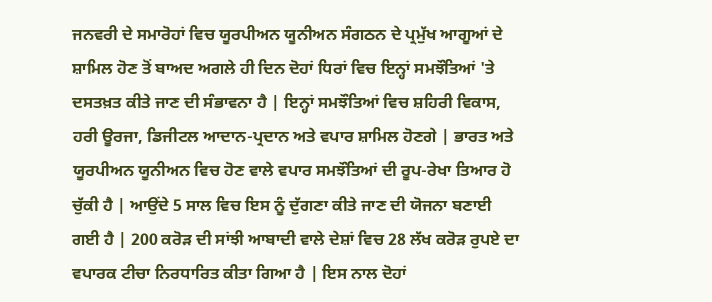ਜਨਵਰੀ ਦੇ ਸਮਾਰੋਹਾਂ ਵਿਚ ਯੂਰਪੀਅਨ ਯੂਨੀਅਨ ਸੰਗਠਨ ਦੇ ਪ੍ਰਮੁੱਖ ਆਗੂਆਂ ਦੇ ਸ਼ਾਮਿਲ ਹੋਣ ਤੋਂ ਬਾਅਦ ਅਗਲੇ ਹੀ ਦਿਨ ਦੋਹਾਂ ਧਿਰਾਂ ਵਿਚ ਇਨ੍ਹਾਂ ਸਮਝੌਤਿਆਂ 'ਤੇ ਦਸਤਖ਼ਤ ਕੀਤੇ ਜਾਣ ਦੀ ਸੰਭਾਵਨਾ ਹੈ | ਇਨ੍ਹਾਂ ਸਮਝੌਤਿਆਂ ਵਿਚ ਸ਼ਹਿਰੀ ਵਿਕਾਸ, ਹਰੀ ਊਰਜਾ, ਡਿਜੀਟਲ ਆਦਾਨ-ਪ੍ਰਦਾਨ ਅਤੇ ਵਪਾਰ ਸ਼ਾਮਿਲ ਹੋਣਗੇ | ਭਾਰਤ ਅਤੇ ਯੂਰਪੀਅਨ ਯੂਨੀਅਨ ਵਿਚ ਹੋਣ ਵਾਲੇ ਵਪਾਰ ਸਮਝੌਤਿਆਂ ਦੀ ਰੂਪ-ਰੇਖਾ ਤਿਆਰ ਹੋ ਚੁੱਕੀ ਹੈ | ਆਉਂਦੇ 5 ਸਾਲ ਵਿਚ ਇਸ ਨੂੰ ਦੁੱਗਣਾ ਕੀਤੇ ਜਾਣ ਦੀ ਯੋਜਨਾ ਬਣਾਈ ਗਈ ਹੈ | 200 ਕਰੋੜ ਦੀ ਸਾਂਝੀ ਆਬਾਦੀ ਵਾਲੇ ਦੇਸ਼ਾਂ ਵਿਚ 28 ਲੱਖ ਕਰੋੜ ਰੁਪਏ ਦਾ ਵਪਾਰਕ ਟੀਚਾ ਨਿਰਧਾਰਿਤ ਕੀਤਾ ਗਿਆ ਹੈ | ਇਸ ਨਾਲ ਦੋਹਾਂ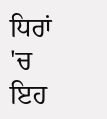ਧਿਰਾਂ 'ਚ ਇਹ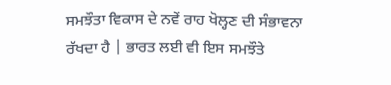ਸਮਝੌਤਾ ਵਿਕਾਸ ਦੇ ਨਵੇਂ ਰਾਹ ਖੋਲ੍ਹਣ ਦੀ ਸੰਭਾਵਨਾ ਰੱਖਦਾ ਹੈ | ਭਾਰਤ ਲਈ ਵੀ ਇਸ ਸਮਝੌਤੇ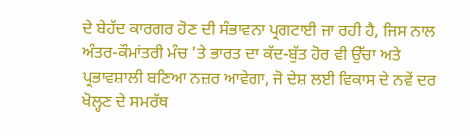ਦੇ ਬੇਹੱਦ ਕਾਰਗਰ ਹੋਣ ਦੀ ਸੰਭਾਵਨਾ ਪ੍ਰਗਟਾਈ ਜਾ ਰਹੀ ਹੈ, ਜਿਸ ਨਾਲ ਅੰਤਰ-ਕੌਮਾਂਤਰੀ ਮੰਚ 'ਤੇ ਭਾਰਤ ਦਾ ਕੱਦ-ਬੁੱਤ ਹੋਰ ਵੀ ਉੱਚਾ ਅਤੇ ਪ੍ਰਭਾਵਸ਼ਾਲੀ ਬਣਿਆ ਨਜ਼ਰ ਆਵੇਗਾ, ਜੋ ਦੇਸ਼ ਲਈ ਵਿਕਾਸ ਦੇ ਨਵੇਂ ਦਰ ਖੋਲ੍ਹਣ ਦੇ ਸਮਰੱਥ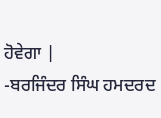ਹੋਵੇਗਾ |
-ਬਰਜਿੰਦਰ ਸਿੰਘ ਹਮਦਰਦ